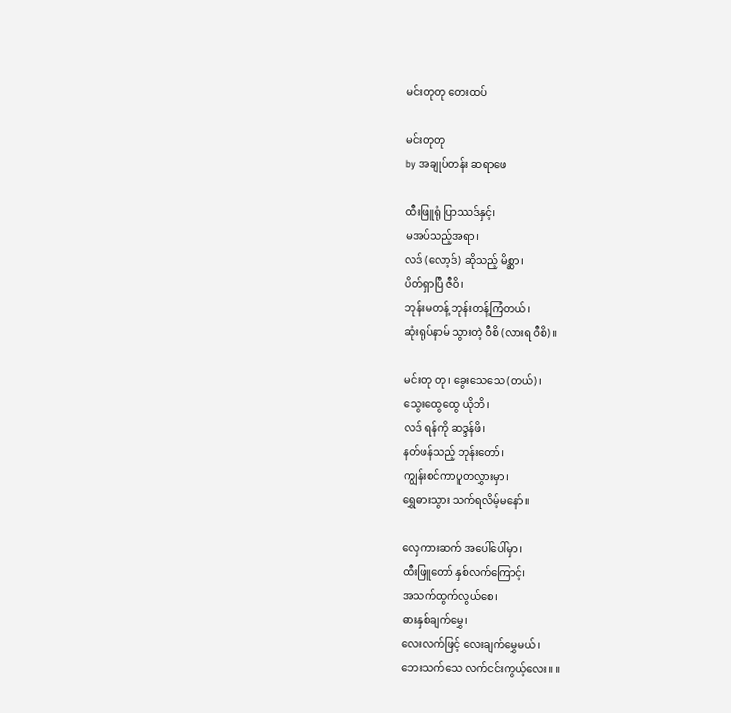မင်းတုတု တေးထပ်

မင်းတုတု
by အချုပ်တန်း ဆရာဖေ

ထီးဖြူရုံ ပြာဿဒ်နှင့်၊
မအပ်သည့်အရာ၊
လဒ် (လော့ဒ်) ဆိုသည့် မိစ္ဆာ၊
ပိတ်ရှာပြီ ဇီဝိ၊
ဘုန်းမတန့် ဘုန်းတန့်ကြံတယ်၊
ဆုံးရုပ်နာမ် သွားတဲ့ ဝီစိ (လားရ ဝီစိ)။

မင်းတု တု၊ ခွေးသေသေ (တယ်)၊
သွေးထွေထွေ ယိုဘိ၊
လဒ် ရန်ကို ဆဒ္ဒန်ဖိ၊
နတ်ဖန်သည့် ဘုန်းတော်၊
ကျွန်းစင်ကာပူတလွှားမှာ၊
ရွှေဓားသွား သက်ရလိမ့်မနော်။

လှေကားဆက် အပေါ်ပေါ်မှာ၊
ထီးဖြူတော် နှစ်လက်ကြောင့်၊
အသက်ထွက်လွယ်စေ၊
ဓားနှစ်ချက်မွှေ၊
လေးလက်ဖြင့် လေးချက်မွှေမယ်၊
ဘေးသက်သေ လက်ငင်းကွယ့်လေး။ ။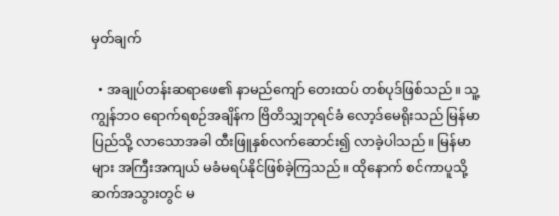မှတ်ချက်

  • အချုပ်တန်းဆရာဖေ၏ နာမည်ကျော် တေးထပ် တစ်ပုဒ်ဖြစ်သည်။ သူ့ကျွန်ဘဝ ရောက်ရစဉ်အချိန်က ဗြိတိသျှဘုရင်ခံ လော့ဒ်မေရိုးသည် မြန်မာပြည်သို့ လာသောအခါ ထီးဖြူနှစ်လက်ဆောင်း၍ လာခဲ့ပါသည်။ မြန်မာများ အကြီးအကျယ် မခံမရပ်နိုင်ဖြစ်ခဲ့ကြသည်။ ထိုနောက် စင်ကာပူသို့ ဆက်အသွားတွင် မ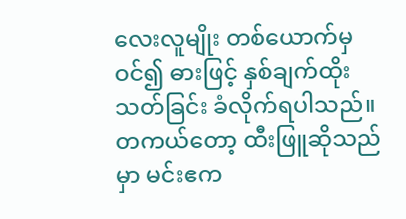လေးလူမျိုး တစ်ယောက်မှ ဝင်၍ ဓားဖြင့် နှစ်ချက်ထိုးသတ်ခြင်း ခံလိုက်ရပါသည်။ တကယ်တော့ ထီးဖြူဆိုသည်မှာ မင်းဧက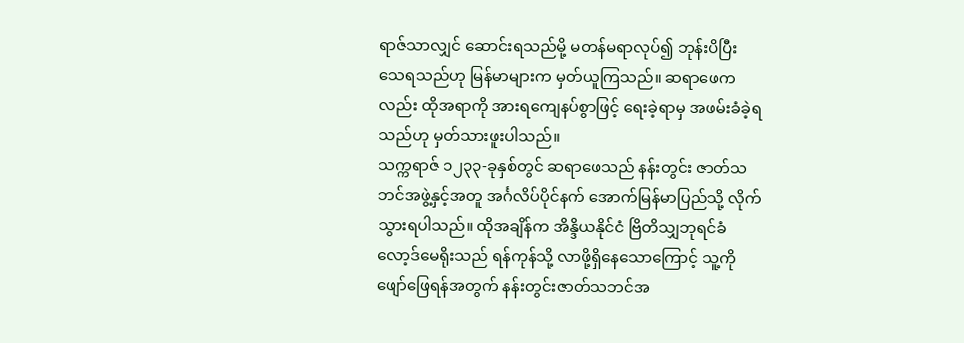ရာဇ်သာလျှင် ဆောင်းရသည်မို့ မတန်မရာလုပ်၍ ဘုန်းပိပြီး သေရသည်ဟု မြန်မာများက မှတ်ယူကြသည်။ ဆရာဖေကလည်း ထိုအရာကို အားရကျေနပ်စွာဖြင့် ရေးခဲ့ရာမှ အဖမ်းခံခဲ့ရသည်ဟု မှတ်သားဖူးပါသည်။
သက္ကရာဇ် ၁၂၃၃-ခုနှစ်တွင် ဆရာဖေသည် နန်းတွင်း ဇာတ်သဘင်အဖွဲ့နှင့်အတူ အင်္ဂလိပ်ပိုင်နက် အောက်မြန်မာပြည်သို့ လိုက်သွားရပါသည်။ ထိုအချိန်က အိန္ဒိယနိုင်ငံ ဗြိတိသျှဘုရင်ခံ လော့ဒ်မေရိုးသည် ရန်ကုန်သို့ လာဖို့ရှိနေသောကြောင့် သူ့ကို ဖျော်ဖြေရန်အတွက် နန်းတွင်းဇာတ်သဘင်အ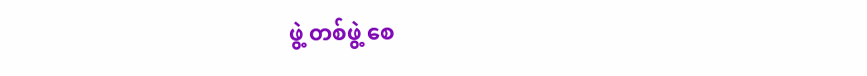ဖွဲ့ တစ်ဖွဲ့ စေ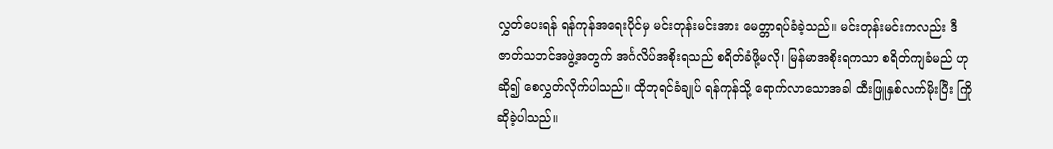လွှတ်ပေးရန် ရန်ကုန်အရေးပိုင်မှ မင်းတုန်းမင်းအား မေတ္တာရပ်ခံခဲ့သည်။ မင်းတုန်းမင်းကလည်း ဒီဇာတ်သဘင်အဖွဲ့အတွက် အင်္ဂလိပ်အစိုးရသည် စရိတ်ခံဖို့မလို၊ မြန်မာအစိုးရကသာ စရိတ်ကျခံမည် ဟုဆို၍ စေလွှတ်လိုက်ပါသည်။ ထိုဘုရင်ခံချုပ် ရန်ကုန်သို့ ရောက်လာသောအခါ ထီးဖြူနှစ်လက်မိုးပြီး ကြိုဆိုခဲ့ပါသည်။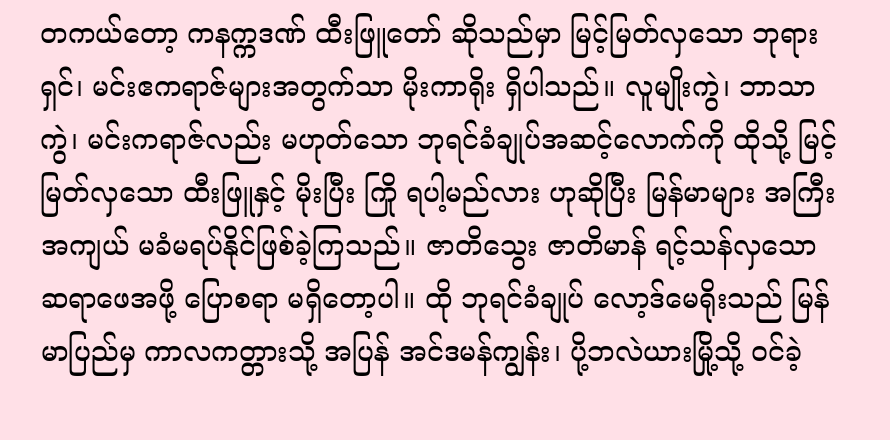တကယ်တော့ ကနက္ကဒဏ် ထီးဖြူတော် ဆိုသည်မှာ မြင့်မြတ်လှသော ဘုရားရှင်၊ မင်းဧကရာဇ်များအတွက်သာ မိုးကာရိုး ရှိပါသည်။ လူမျိုးကွဲ၊ ဘာသာကွဲ၊ မင်းကရာဇ်လည်း မဟုတ်သော ဘုရင်ခံချုပ်အဆင့်လောက်ကို ထိုသို့ မြင့်မြတ်လှသော ထီးဖြူနှင့် မိုးပြီး ကြို ရပါ့မည်လား ဟုဆိုပြီး မြန်မာများ အကြီးအကျယ် မခံမရပ်နိုင်ဖြစ်ခဲ့ကြသည်။ ဇာတိသွေး ဇာတိမာန် ရင့်သန်လှသော ဆရာဖေအဖို့ ပြောစရာ မရှိတော့ပါ။ ထို ဘုရင်ခံချုပ် လော့ဒ်မေရိုးသည် မြန်မာပြည်မှ ကာလကတ္တားသို့ အပြန် အင်ဒမန်ကျွန်း၊ ပို့ဘလဲယားမြို့သို့ ဝင်ခဲ့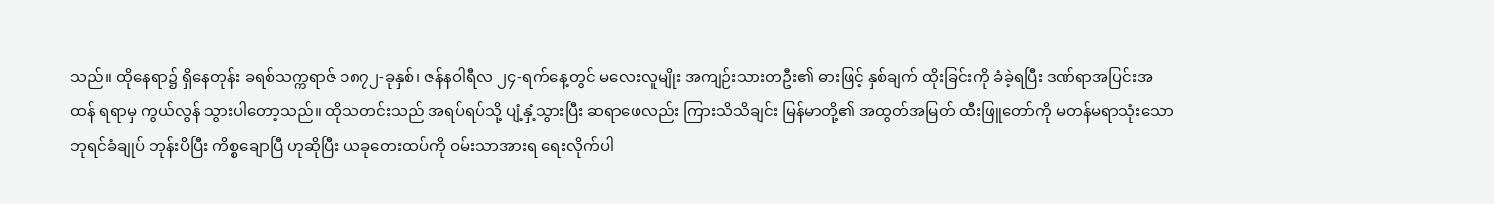သည်။ ထိုနေရာ၌ ရှိနေတုန်း ခရစ်သက္ကရာဇ် ၁၈၇၂-ခုနှစ်၊ ဇန်နဝါရီလ ၂၄-ရက်နေ့တွင် မလေးလူမျိုး အကျဉ်းသားတဦး၏ ဓားဖြင့် နှစ်ချက် ထိုးခြင်းကို ခံခဲ့ရပြီး ဒဏ်ရာအပြင်းအထန် ရရာမှ ကွယ်လွန် သွားပါတော့သည်။ ထိုသတင်းသည် အရပ်ရပ်သို့ ပျံ့နှံ့သွားပြီး ဆရာဖေလည်း ကြားသိသိချင်း မြန်မာတို့၏ အထွတ်အမြတ် ထီးဖြူတော်ကို မတန်မရာသုံးသော ဘုရင်ခံချုပ် ဘုန်းပိပြီး ကိစ္စချောပြီ ဟုဆိုပြီး ယခုတေးထပ်ကို ဝမ်းသာအားရ ရေးလိုက်ပါ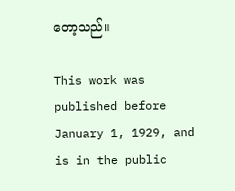တော့သည်။

This work was published before January 1, 1929, and is in the public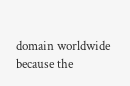domain worldwide because the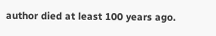author died at least 100 years ago.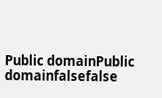Public domainPublic domainfalsefalse